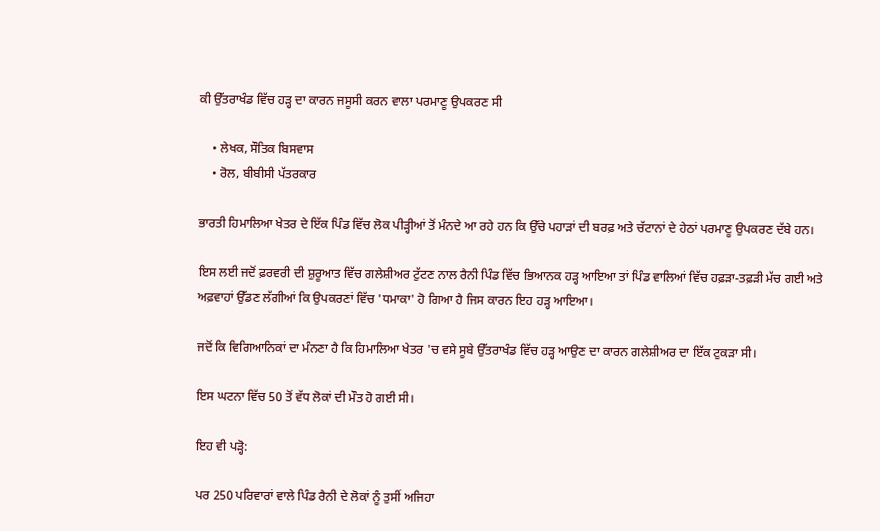ਕੀ ਉੱਤਰਾਖੰਡ ਵਿੱਚ ਹੜ੍ਹ ਦਾ ਕਾਰਨ ਜਸੂਸੀ ਕਰਨ ਵਾਲਾ ਪਰਮਾਣੂ ਉਪਕਰਣ ਸੀ

    • ਲੇਖਕ, ਸੌਤਿਕ ਬਿਸਵਾਸ
    • ਰੋਲ, ਬੀਬੀਸੀ ਪੱਤਰਕਾਰ

ਭਾਰਤੀ ਹਿਮਾਲਿਆ ਖੇਤਰ ਦੇ ਇੱਕ ਪਿੰਡ ਵਿੱਚ ਲੋਕ ਪੀੜ੍ਹੀਆਂ ਤੋਂ ਮੰਨਦੇ ਆ ਰਹੇ ਹਨ ਕਿ ਉੱਚੇ ਪਹਾੜਾਂ ਦੀ ਬਰਫ਼ ਅਤੇ ਚੱਟਾਨਾਂ ਦੇ ਹੇਠਾਂ ਪਰਮਾਣੂ ਉਪਕਰਣ ਦੱਬੇ ਹਨ।

ਇਸ ਲਈ ਜਦੋਂ ਫ਼ਰਵਰੀ ਦੀ ਸ਼ੁਰੂਆਤ ਵਿੱਚ ਗਲੇਸ਼ੀਅਰ ਟੁੱਟਣ ਨਾਲ ਰੈਨੀ ਪਿੰਡ ਵਿੱਚ ਭਿਆਨਕ ਹੜ੍ਹ ਆਇਆ ਤਾਂ ਪਿੰਡ ਵਾਲਿਆਂ ਵਿੱਚ ਹਫ਼ੜਾ-ਤਫ਼ੜੀ ਮੱਚ ਗਈ ਅਤੇ ਅਫ਼ਵਾਹਾਂ ਉੱਡਣ ਲੱਗੀਆਂ ਕਿ ਉਪਕਰਣਾਂ ਵਿੱਚ 'ਧਮਾਕਾ' ਹੋ ਗਿਆ ਹੈ ਜਿਸ ਕਾਰਨ ਇਹ ਹੜ੍ਹ ਆਇਆ।

ਜਦੋਂ ਕਿ ਵਿਗਿਆਨਿਕਾਂ ਦਾ ਮੰਨਣਾ ਹੈ ਕਿ ਹਿਮਾਲਿਆ ਖੇਤਰ 'ਚ ਵਸੇ ਸੂਬੇ ਉੱਤਰਾਖੰਡ ਵਿੱਚ ਹੜ੍ਹ ਆਉਣ ਦਾ ਕਾਰਨ ਗਲੇਸ਼ੀਅਰ ਦਾ ਇੱਕ ਟੁਕੜਾ ਸੀ।

ਇਸ ਘਟਨਾ ਵਿੱਚ 50 ਤੋਂ ਵੱਧ ਲੋਕਾਂ ਦੀ ਮੌਤ ਹੋ ਗਈ ਸੀ।

ਇਹ ਵੀ ਪੜ੍ਹੋ:

ਪਰ 250 ਪਰਿਵਾਰਾਂ ਵਾਲੇ ਪਿੰਡ ਰੈਨੀ ਦੇ ਲੋਕਾਂ ਨੂੰ ਤੁਸੀਂ ਅਜਿਹਾ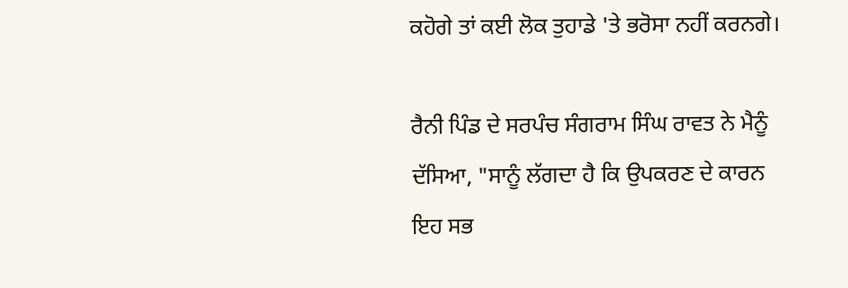ਕਹੋਗੇ ਤਾਂ ਕਈ ਲੋਕ ਤੁਹਾਡੇ 'ਤੇ ਭਰੋਸਾ ਨਹੀਂ ਕਰਨਗੇ।

ਰੈਨੀ ਪਿੰਡ ਦੇ ਸਰਪੰਚ ਸੰਗਰਾਮ ਸਿੰਘ ਰਾਵਤ ਨੇ ਮੈਨੂੰ ਦੱਸਿਆ, "ਸਾਨੂੰ ਲੱਗਦਾ ਹੈ ਕਿ ਉਪਕਰਣ ਦੇ ਕਾਰਨ ਇਹ ਸਭ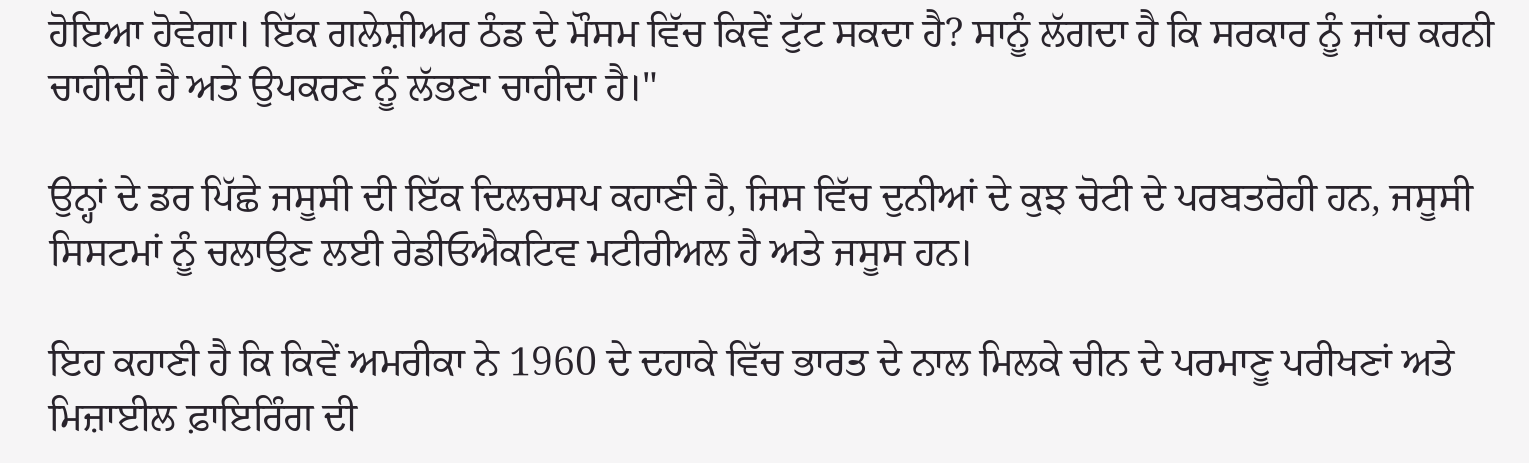ਹੋਇਆ ਹੋਵੇਗਾ। ਇੱਕ ਗਲੇਸ਼ੀਅਰ ਠੰਡ ਦੇ ਮੌਸਮ ਵਿੱਚ ਕਿਵੇਂ ਟੁੱਟ ਸਕਦਾ ਹੈ? ਸਾਨੂੰ ਲੱਗਦਾ ਹੈ ਕਿ ਸਰਕਾਰ ਨੂੰ ਜਾਂਚ ਕਰਨੀ ਚਾਹੀਦੀ ਹੈ ਅਤੇ ਉਪਕਰਣ ਨੂੰ ਲੱਭਣਾ ਚਾਹੀਦਾ ਹੈ।"

ਉਨ੍ਹਾਂ ਦੇ ਡਰ ਪਿੱਛੇ ਜਸੂਸੀ ਦੀ ਇੱਕ ਦਿਲਚਸਪ ਕਹਾਣੀ ਹੈ, ਜਿਸ ਵਿੱਚ ਦੁਨੀਆਂ ਦੇ ਕੁਝ ਚੋਟੀ ਦੇ ਪਰਬਤਰੋਹੀ ਹਨ, ਜਸੂਸੀ ਸਿਸਟਮਾਂ ਨੂੰ ਚਲਾਉਣ ਲਈ ਰੇਡੀਓਐਕਟਿਵ ਮਟੀਰੀਅਲ ਹੈ ਅਤੇ ਜਸੂਸ ਹਨ।

ਇਹ ਕਹਾਣੀ ਹੈ ਕਿ ਕਿਵੇਂ ਅਮਰੀਕਾ ਨੇ 1960 ਦੇ ਦਹਾਕੇ ਵਿੱਚ ਭਾਰਤ ਦੇ ਨਾਲ ਮਿਲਕੇ ਚੀਨ ਦੇ ਪਰਮਾਣੂ ਪਰੀਖਣਾਂ ਅਤੇ ਮਿਜ਼ਾਈਲ ਫ਼ਾਇਰਿੰਗ ਦੀ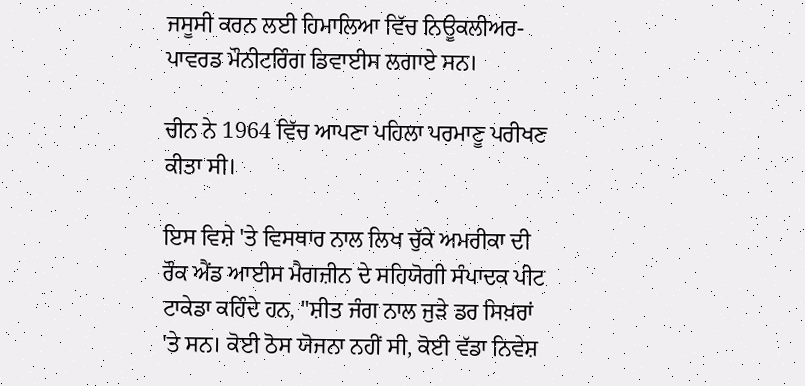ਜਸੂਸੀ ਕਰਨ ਲਈ ਹਿਮਾਲਿਆ ਵਿੱਚ ਨਿਊਕਲੀਅਰ-ਪਾਵਰਡ ਮੌਨੀਟਰਿੰਗ ਡਿਵਾਈਸ ਲਗਾਏ ਸਨ।

ਚੀਨ ਨੇ 1964 ਵਿੱਚ ਆਪਣਾ ਪਹਿਲਾ ਪਰਮਾਣੂ ਪਰੀਖਣ ਕੀਤਾ ਸੀ।

ਇਸ ਵਿਸ਼ੇ 'ਤੇ ਵਿਸਥਾਰ ਨਾਲ ਲਿਖ ਚੁੱਕੇ ਅਮਰੀਕਾ ਦੀ ਰੌਕ ਐਂਡ ਆਈਸ ਮੈਗਜ਼ੀਨ ਦੇ ਸਹਿਯੋਗੀ ਸੰਪਾਦਕ ਪੀਟ ਟਾਕੇਡਾ ਕਹਿੰਦੇ ਹਨ, "ਸ਼ੀਤ ਜੰਗ ਨਾਲ ਜੁੜੇ ਡਰ ਸਿਖ਼ਰਾਂ 'ਤੇ ਸਨ। ਕੋਈ ਠੋਸ ਯੋਜਨਾ ਨਹੀਂ ਸੀ, ਕੋਈ ਵੱਡਾ ਨਿਵੇਸ਼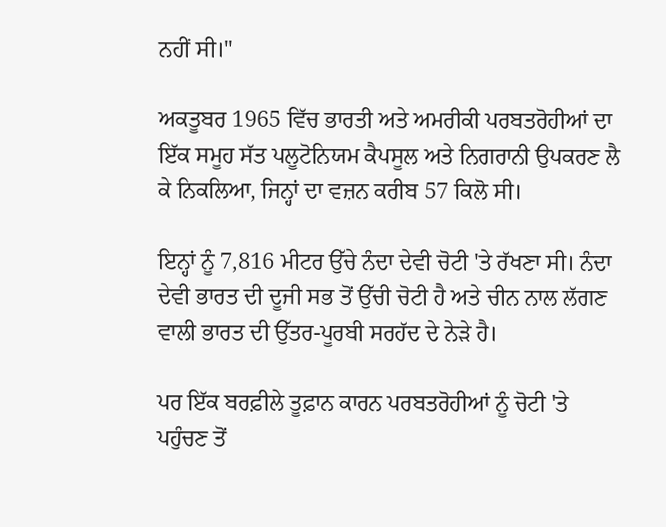ਨਹੀਂ ਸੀ।"

ਅਕਤੂਬਰ 1965 ਵਿੱਚ ਭਾਰਤੀ ਅਤੇ ਅਮਰੀਕੀ ਪਰਬਤਰੋਹੀਆਂ ਦਾ ਇੱਕ ਸਮੂਹ ਸੱਤ ਪਲੂਟੋਨਿਯਮ ਕੈਪਸੂਲ ਅਤੇ ਨਿਗਰਾਨੀ ਉਪਕਰਣ ਲੈ ਕੇ ਨਿਕਲਿਆ, ਜਿਨ੍ਹਾਂ ਦਾ ਵਜ਼ਨ ਕਰੀਬ 57 ਕਿਲੋ ਸੀ।

ਇਨ੍ਹਾਂ ਨੂੰ 7,816 ਮੀਟਰ ਉੱਚੇ ਨੰਦਾ ਦੇਵੀ ਚੋਟੀ 'ਤੇ ਰੱਖਣਾ ਸੀ। ਨੰਦਾ ਦੇਵੀ ਭਾਰਤ ਦੀ ਦੂਜੀ ਸਭ ਤੋਂ ਉੱਚੀ ਚੋਟੀ ਹੈ ਅਤੇ ਚੀਨ ਨਾਲ ਲੱਗਣ ਵਾਲੀ ਭਾਰਤ ਦੀ ਉੱਤਰ-ਪੂਰਬੀ ਸਰਹੱਦ ਦੇ ਨੇੜੇ ਹੈ।

ਪਰ ਇੱਕ ਬਰਫ਼ੀਲੇ ਤੂਫ਼ਾਨ ਕਾਰਨ ਪਰਬਤਰੋਹੀਆਂ ਨੂੰ ਚੋਟੀ 'ਤੇ ਪਹੁੰਚਣ ਤੋਂ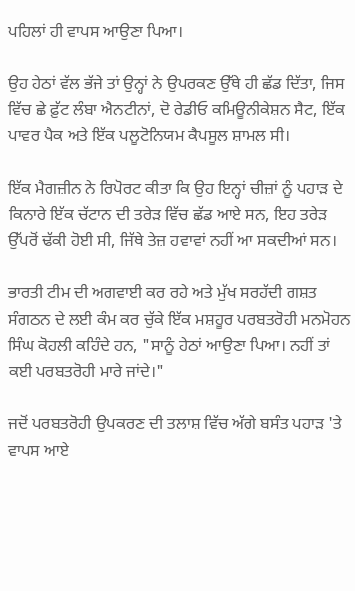ਪਹਿਲਾਂ ਹੀ ਵਾਪਸ ਆਉਣਾ ਪਿਆ।

ਉਹ ਹੇਠਾਂ ਵੱਲ ਭੱਜੇ ਤਾਂ ਉਨ੍ਹਾਂ ਨੇ ਉਪਰਕਣ ਉੱਥੇ ਹੀ ਛੱਡ ਦਿੱਤਾ, ਜਿਸ ਵਿੱਚ ਛੇ ਫ਼ੁੱਟ ਲੰਬਾ ਐਨਟੀਨਾਂ, ਦੋ ਰੇਡੀਓ ਕਮਿਊਨੀਕੇਸ਼ਨ ਸੈਟ, ਇੱਕ ਪਾਵਰ ਪੈਕ ਅਤੇ ਇੱਕ ਪਲੂਟੋਨਿਯਮ ਕੈਪਸੂਲ ਸ਼ਾਮਲ ਸੀ।

ਇੱਕ ਮੈਗਜ਼ੀਨ ਨੇ ਰਿਪੋਰਟ ਕੀਤਾ ਕਿ ਉਹ ਇਨ੍ਹਾਂ ਚੀਜ਼ਾਂ ਨੂੰ ਪਹਾੜ ਦੇ ਕਿਨਾਰੇ ਇੱਕ ਚੱਟਾਨ ਦੀ ਤਰੇੜ ਵਿੱਚ ਛੱਡ ਆਏ ਸਨ, ਇਹ ਤਰੇੜ ਉੱਪਰੋਂ ਢੱਕੀ ਹੋਈ ਸੀ, ਜਿੱਥੇ ਤੇਜ਼ ਹਵਾਵਾਂ ਨਹੀਂ ਆ ਸਕਦੀਆਂ ਸਨ।

ਭਾਰਤੀ ਟੀਮ ਦੀ ਅਗਵਾਈ ਕਰ ਰਹੇ ਅਤੇ ਮੁੱਖ ਸਰਹੱਦੀ ਗਸ਼ਤ ਸੰਗਠਨ ਦੇ ਲਈ ਕੰਮ ਕਰ ਚੁੱਕੇ ਇੱਕ ਮਸ਼ਹੂਰ ਪਰਬਤਰੋਹੀ ਮਨਮੋਹਨ ਸਿੰਘ ਕੋਹਲੀ ਕਹਿੰਦੇ ਹਨ, "ਸਾਨੂੰ ਹੇਠਾਂ ਆਉਣਾ ਪਿਆ। ਨਹੀਂ ਤਾਂ ਕਈ ਪਰਬਤਰੋਹੀ ਮਾਰੇ ਜਾਂਦੇ।"

ਜਦੋਂ ਪਰਬਤਰੋਹੀ ਉਪਕਰਣ ਦੀ ਤਲਾਸ਼ ਵਿੱਚ ਅੱਗੇ ਬਸੰਤ ਪਹਾੜ 'ਤੇ ਵਾਪਸ ਆਏ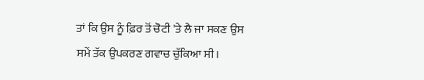ਤਾਂ ਕਿ ਉਸ ਨੂੰ ਫ਼ਿਰ ਤੋਂ ਚੋਟੀ 'ਤੇ ਲੈ ਜਾ ਸਕਣ ਉਸ ਸਮੇਂ ਤੱਕ ਉਪਕਰਣ ਗਵਾਚ ਚੁੱਕਿਆ ਸੀ।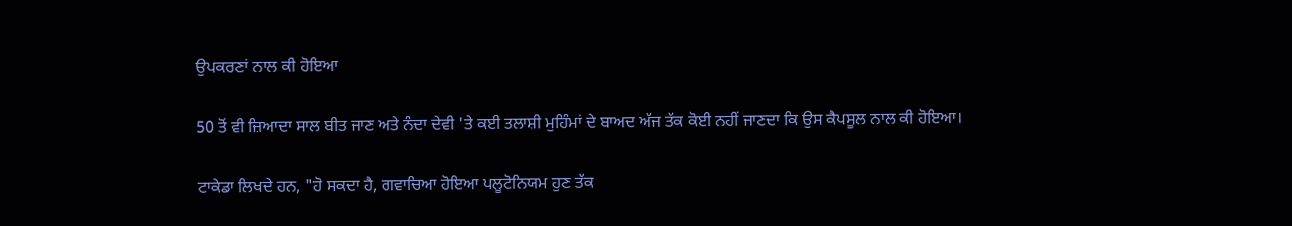ਉਪਕਰਣਾਂ ਨਾਲ ਕੀ ਹੋਇਆ

50 ਤੋਂ ਵੀ ਜ਼ਿਆਦਾ ਸਾਲ ਬੀਤ ਜਾਣ ਅਤੇ ਨੰਦਾ ਦੇਵੀ 'ਤੇ ਕਈ ਤਲਾਸ਼ੀ ਮੁਹਿੰਮਾਂ ਦੇ ਬਾਅਦ ਅੱਜ ਤੱਕ ਕੋਈ ਨਹੀਂ ਜਾਣਦਾ ਕਿ ਉਸ ਕੈਪਸੂਲ ਨਾਲ ਕੀ ਹੋਇਆ।

ਟਾਕੇਡਾ ਲਿਖਦੇ ਹਨ, "ਹੋ ਸਕਦਾ ਹੈ, ਗਵਾਚਿਆ ਹੋਇਆ ਪਲੂਟੋਨਿਯਮ ਹੁਣ ਤੱਕ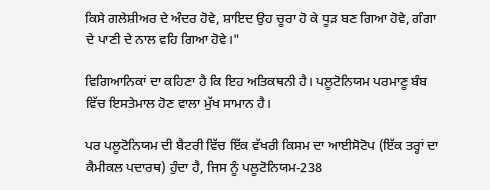ਕਿਸੇ ਗਲੇਸ਼ੀਅਰ ਦੇ ਅੰਦਰ ਹੋਵੇ, ਸ਼ਾਇਦ ਉਹ ਚੂਰਾ ਹੋ ਕੇ ਧੂੜ ਬਣ ਗਿਆ ਹੋਵੇ, ਗੰਗਾ ਦੇ ਪਾਣੀ ਦੇ ਨਾਲ ਵਹਿ ਗਿਆ ਹੋਵੇ।"

ਵਿਗਿਆਨਿਕਾਂ ਦਾ ਕਹਿਣਾ ਹੈ ਕਿ ਇਹ ਅਤਿਕਥਨੀ ਹੈ। ਪਲੂਟੋਨਿਯਮ ਪਰਮਾਣੂ ਬੰਬ ਵਿੱਚ ਇਸਤੇਮਾਲ ਹੋਣ ਵਾਲਾ ਮੁੱਖ ਸਾਮਾਨ ਹੈ।

ਪਰ ਪਲੂਟੋਨਿਯਮ ਦੀ ਬੈਟਰੀ ਵਿੱਚ ਇੱਕ ਵੱਖਰੀ ਕਿਸਮ ਦਾ ਆਈਸੋਟੋਪ (ਇੱਕ ਤਰ੍ਹਾਂ ਦਾ ਕੈਮੀਕਲ ਪਦਾਰਥ) ਹੁੰਦਾ ਹੈ, ਜਿਸ ਨੂੰ ਪਲੂਟੋਨਿਯਮ-238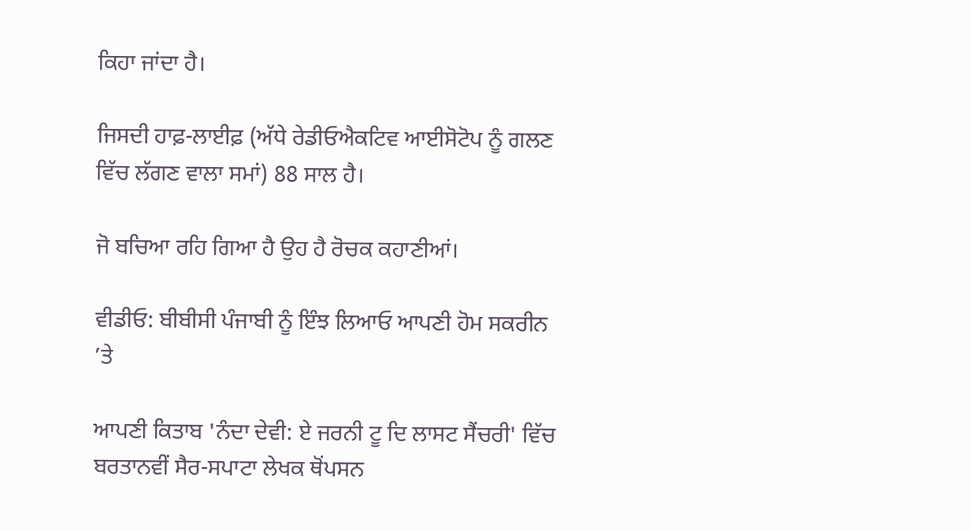ਕਿਹਾ ਜਾਂਦਾ ਹੈ।

ਜਿਸਦੀ ਹਾਫ਼-ਲਾਈਫ਼ (ਅੱਧੇ ਰੇਡੀਓਐਕਟਿਵ ਆਈਸੋਟੋਪ ਨੂੰ ਗਲਣ ਵਿੱਚ ਲੱਗਣ ਵਾਲਾ ਸਮਾਂ) 88 ਸਾਲ ਹੈ।

ਜੋ ਬਚਿਆ ਰਹਿ ਗਿਆ ਹੈ ਉਹ ਹੈ ਰੋਚਕ ਕਹਾਣੀਆਂ।

ਵੀਡੀਓ: ਬੀਬੀਸੀ ਪੰਜਾਬੀ ਨੂੰ ਇੰਝ ਲਿਆਓ ਆਪਣੀ ਹੋਮ ਸਕਰੀਨ ’ਤੇ

ਆਪਣੀ ਕਿਤਾਬ 'ਨੰਦਾ ਦੇਵੀ: ਏ ਜਰਨੀ ਟੂ ਦਿ ਲਾਸਟ ਸੈਂਚਰੀ' ਵਿੱਚ ਬਰਤਾਨਵੀਂ ਸੈਰ-ਸਪਾਟਾ ਲੇਖਕ ਥੋਂਪਸਨ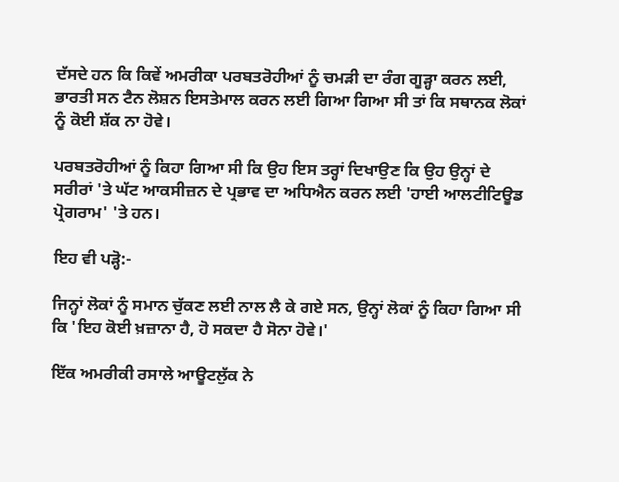ਦੱਸਦੇ ਹਨ ਕਿ ਕਿਵੇਂ ਅਮਰੀਕਾ ਪਰਬਤਰੋਹੀਆਂ ਨੂੰ ਚਮੜੀ ਦਾ ਰੰਗ ਗੂੜ੍ਹਾ ਕਰਨ ਲਈ, ਭਾਰਤੀ ਸਨ ਟੈਨ ਲੋਸ਼ਨ ਇਸਤੇਮਾਲ ਕਰਨ ਲਈ ਗਿਆ ਗਿਆ ਸੀ ਤਾਂ ਕਿ ਸਥਾਨਕ ਲੋਕਾਂ ਨੂੰ ਕੋਈ ਸ਼ੱਕ ਨਾ ਹੋਵੇ।

ਪਰਬਤਰੋਹੀਆਂ ਨੂੰ ਕਿਹਾ ਗਿਆ ਸੀ ਕਿ ਉਹ ਇਸ ਤਰ੍ਹਾਂ ਦਿਖਾਉਣ ਕਿ ਉਹ ਉਨ੍ਹਾਂ ਦੇ ਸਰੀਰਾਂ 'ਤੇ ਘੱਟ ਆਕਸੀਜ਼ਨ ਦੇ ਪ੍ਰਭਾਵ ਦਾ ਅਧਿਐਨ ਕਰਨ ਲਈ 'ਹਾਈ ਆਲਟੀਟਿਊਡ ਪ੍ਰੋਗਰਾਮ' 'ਤੇ ਹਨ।

ਇਹ ਵੀ ਪੜ੍ਹੋ:-

ਜਿਨ੍ਹਾਂ ਲੋਕਾਂ ਨੂੰ ਸਮਾਨ ਚੁੱਕਣ ਲਈ ਨਾਲ ਲੈ ਕੇ ਗਏ ਸਨ, ਉਨ੍ਹਾਂ ਲੋਕਾਂ ਨੂੰ ਕਿਹਾ ਗਿਆ ਸੀ ਕਿ 'ਇਹ ਕੋਈ ਖ਼ਜ਼ਾਨਾ ਹੈ, ਹੋ ਸਕਦਾ ਹੈ ਸੋਨਾ ਹੋਵੇ।'

ਇੱਕ ਅਮਰੀਕੀ ਰਸਾਲੇ ਆਊਟਲੁੱਕ ਨੇ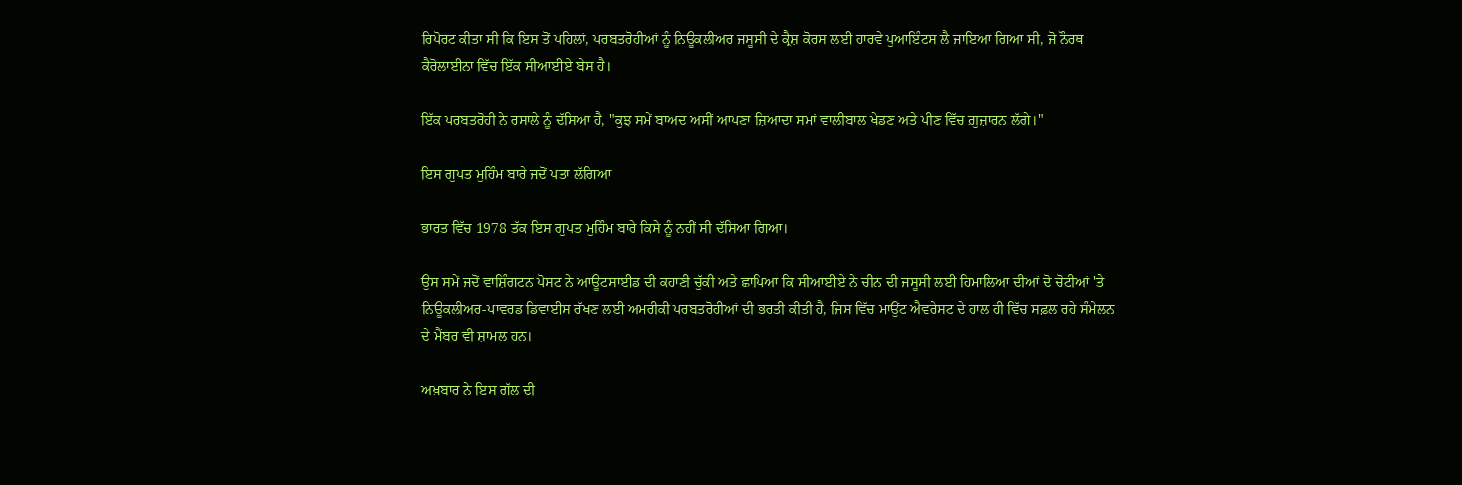ਰਿਪੋਰਟ ਕੀਤਾ ਸੀ ਕਿ ਇਸ ਤੋਂ ਪਹਿਲਾਂ, ਪਰਬਤਰੋਹੀਆਂ ਨੂੰ ਨਿਊਕਲੀਅਰ ਜਸੂਸੀ ਦੇ ਕ੍ਰੈਸ਼ ਕੋਰਸ ਲਈ ਹਾਰਵੇ ਪੁਆਇੰਟਸ ਲੈ ਜਾਇਆ ਗਿਆ ਸੀ, ਜੋ ਨੌਰਥ ਕੈਰੋਲਾਈਨਾ ਵਿੱਚ ਇੱਕ ਸੀਆਈਏ ਬੇਸ ਹੈ।

ਇੱਕ ਪਰਬਤਰੋਹੀ ਨੇ ਰਸਾਲੇ ਨੂੰ ਦੱਸਿਆ ਹੈ, "ਕੁਝ ਸਮੇਂ ਬਾਅਦ ਅਸੀਂ ਆਪਣਾ ਜ਼ਿਆਦਾ ਸਮਾਂ ਵਾਲੀਬਾਲ ਖੇਡਣ ਅਤੇ ਪੀਣ ਵਿੱਚ ਗ਼ੁਜ਼ਾਰਨ ਲੱਗੇ।"

ਇਸ ਗੁਪਤ ਮੁਹਿੰਮ ਬਾਰੇ ਜਦੋਂ ਪਤਾ ਲੱਗਿਆ

ਭਾਰਤ ਵਿੱਚ 1978 ਤੱਕ ਇਸ ਗੁਪਤ ਮੁਹਿੰਮ ਬਾਰੇ ਕਿਸੇ ਨੂੰ ਨਹੀਂ ਸੀ ਦੱਸਿਆ ਗਿਆ।

ਉਸ ਸਮੇਂ ਜਦੋਂ ਵਾਸ਼ਿੰਗਟਨ ਪੋਸਟ ਨੇ ਆਊਟਸਾਈਡ ਦੀ ਕਹਾਣੀ ਚੁੱਕੀ ਅਤੇ ਛਾਪਿਆ ਕਿ ਸੀਆਈਏ ਨੇ ਚੀਨ ਦੀ ਜਸੂਸੀ ਲਈ ਹਿਮਾਲਿਆ ਦੀਆਂ ਦੋ ਚੋਟੀਆਂ 'ਤੇ ਨਿਊਕਲੀਅਰ-ਪਾਵਰਡ ਡਿਵਾਈਸ ਰੱਖਣ ਲਈ ਅਮਰੀਕੀ ਪਰਬਤਰੋਹੀਆਂ ਦੀ ਭਰਤੀ ਕੀਤੀ ਹੈ, ਜਿਸ ਵਿੱਚ ਮਾਉਂਟ ਐਵਰੇਸਟ ਦੇ ਹਾਲ ਹੀ ਵਿੱਚ ਸਫ਼ਲ ਰਹੇ ਸੰਮੇਲਨ ਦੇ ਮੈਂਬਰ ਵੀ ਸ਼ਾਮਲ ਹਨ।

ਅਖ਼ਬਾਰ ਨੇ ਇਸ ਗੱਲ ਦੀ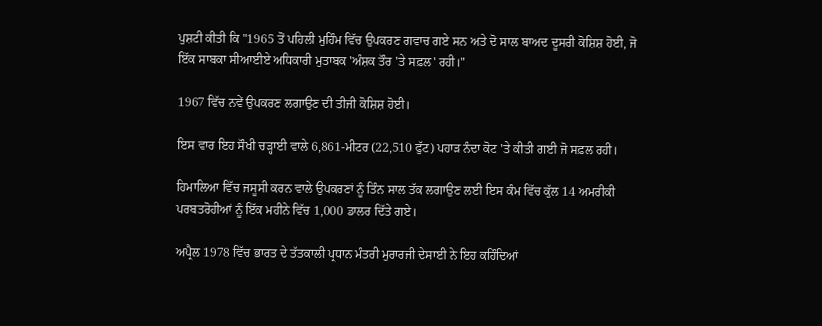ਪੁਸ਼ਟੀ ਕੀਤੀ ਕਿ "1965 ਤੋਂ ਪਹਿਲੀ ਮੁਹਿੰਮ ਵਿੱਚ ਉਪਕਰਣ ਗਵਾਚ ਗਏ ਸਨ ਅਤੇ ਦੋ ਸਾਲ ਬਾਅਦ ਦੂਸਰੀ ਕੋਸ਼ਿਸ਼ ਹੋਈ, ਜੋ ਇੱਕ ਸਾਬਕਾ ਸੀਆਈਏ ਅਧਿਕਾਰੀ ਮੁਤਾਬਕ 'ਅੰਸ਼ਕ ਤੌਰ 'ਤੇ ਸਫ਼ਲ' ਰਹੀ।"

1967 ਵਿੱਚ ਨਵੇਂ ਉਪਕਰਣ ਲਗਾਉਣ ਦੀ ਤੀਜੀ ਕੋਸ਼ਿਸ਼ ਹੋਈ।

ਇਸ ਵਾਰ ਇਹ ਸੌਖੀ ਚੜ੍ਹਾਈ ਵਾਲੇ 6,861-ਮੀਟਰ (22,510 ਫੁੱਟ) ਪਹਾੜ ਨੰਦਾ ਕੋਟ 'ਤੇ ਕੀਤੀ ਗਈ ਜੋ ਸਫ਼ਲ ਰਹੀ।

ਹਿਮਾਲਿਆ ਵਿੱਚ ਜਸੂਸੀ ਕਰਨ ਵਾਲੇ ਉਪਕਰਣਾਂ ਨੂੰ ਤਿੰਨ ਸਾਲ ਤੱਕ ਲਗਾਉਣ ਲਈ ਇਸ ਕੰਮ ਵਿੱਚ ਕੁੱਲ 14 ਅਮਰੀਕੀ ਪਰਬਤਰੋਹੀਆਂ ਨੂੰ ਇੱਕ ਮਹੀਨੇ ਵਿੱਚ 1,000 ਡਾਲਰ ਦਿੱਤੇ ਗਏ।

ਅਪ੍ਰੈਲ 1978 ਵਿੱਚ ਭਾਰਤ ਦੇ ਤੱਤਕਾਲੀ ਪ੍ਰਧਾਨ ਮੰਤਰੀ ਮੁਰਾਰਜੀ ਦੇਸਾਈ ਨੇ ਇਹ ਕਹਿੰਦਿਆਂ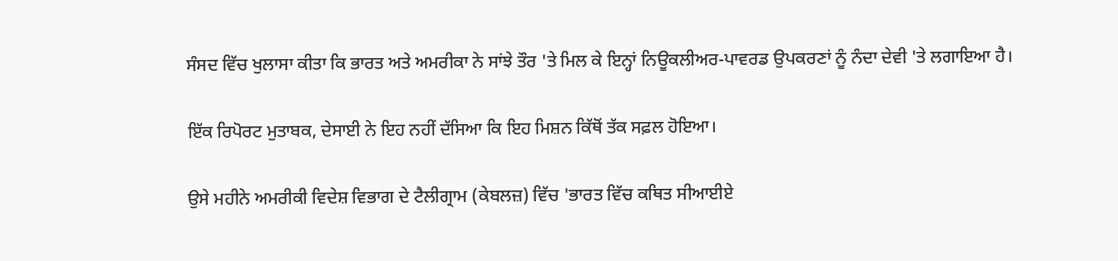ਸੰਸਦ ਵਿੱਚ ਖੁਲਾਸਾ ਕੀਤਾ ਕਿ ਭਾਰਤ ਅਤੇ ਅਮਰੀਕਾ ਨੇ ਸਾਂਝੇ ਤੌਰ 'ਤੇ ਮਿਲ ਕੇ ਇਨ੍ਹਾਂ ਨਿਊਕਲੀਅਰ-ਪਾਵਰਡ ਉਪਕਰਣਾਂ ਨੂੰ ਨੰਦਾ ਦੇਵੀ 'ਤੇ ਲਗਾਇਆ ਹੈ।

ਇੱਕ ਰਿਪੋਰਟ ਮੁਤਾਬਕ, ਦੇਸਾਈ ਨੇ ਇਹ ਨਹੀਂ ਦੱਸਿਆ ਕਿ ਇਹ ਮਿਸ਼ਨ ਕਿੱਥੋਂ ਤੱਕ ਸਫ਼ਲ ਹੋਇਆ।

ਉਸੇ ਮਹੀਨੇ ਅਮਰੀਕੀ ਵਿਦੇਸ਼ ਵਿਭਾਗ ਦੇ ਟੈਲੀਗ੍ਰਾਮ (ਕੇਬਲਜ਼) ਵਿੱਚ 'ਭਾਰਤ ਵਿੱਚ ਕਥਿਤ ਸੀਆਈਏ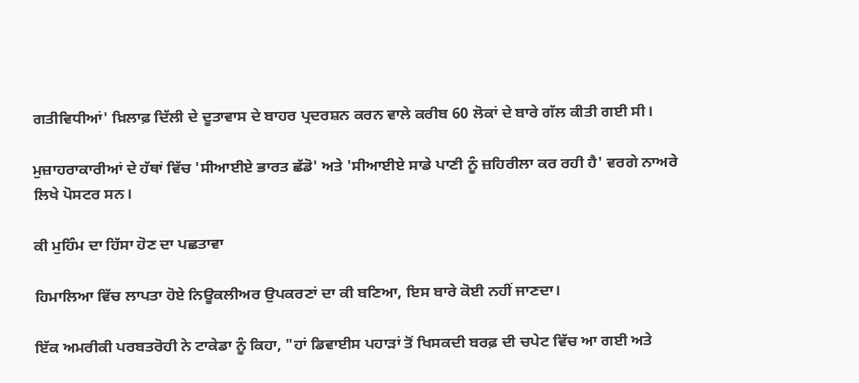ਗਤੀਵਿਧੀਆਂ' ਖ਼ਿਲਾਫ਼ ਦਿੱਲੀ ਦੇ ਦੂਤਾਵਾਸ ਦੇ ਬਾਹਰ ਪ੍ਰਦਰਸ਼ਨ ਕਰਨ ਵਾਲੇ ਕਰੀਬ 60 ਲੋਕਾਂ ਦੇ ਬਾਰੇ ਗੱਲ ਕੀਤੀ ਗਈ ਸੀ।

ਮੁਜ਼ਾਹਰਾਕਾਰੀਆਂ ਦੇ ਹੱਥਾਂ ਵਿੱਚ 'ਸੀਆਈਏ ਭਾਰਤ ਛੱਡੋ' ਅਤੇ 'ਸੀਆਈਏ ਸਾਡੇ ਪਾਣੀ ਨੂੰ ਜ਼ਹਿਰੀਲਾ ਕਰ ਰਹੀ ਹੈ' ਵਰਗੇ ਨਾਅਰੇ ਲਿਖੇ ਪੋਸਟਰ ਸਨ।

ਕੀ ਮੁਹਿੰਮ ਦਾ ਹਿੱਸਾ ਹੋਣ ਦਾ ਪਛਤਾਵਾ

ਹਿਮਾਲਿਆ ਵਿੱਚ ਲਾਪਤਾ ਹੋਏ ਨਿਊਕਲੀਅਰ ਉਪਕਰਣਾਂ ਦਾ ਕੀ ਬਣਿਆ, ਇਸ ਬਾਰੇ ਕੋਈ ਨਹੀਂ ਜਾਣਦਾ।

ਇੱਕ ਅਮਰੀਕੀ ਪਰਬਤਰੋਹੀ ਨੇ ਟਾਕੇਡਾ ਨੂੰ ਕਿਹਾ, "ਹਾਂ ਡਿਵਾਈਸ ਪਹਾੜਾਂ ਤੋਂ ਖਿਸਕਦੀ ਬਰਫ਼ ਦੀ ਚਪੇਟ ਵਿੱਚ ਆ ਗਈ ਅਤੇ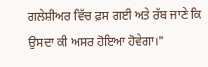ਗਲੇਸ਼ੀਅਰ ਵਿੱਚ ਫ਼ਸ ਗਈ ਅਤੇ ਰੱਬ ਜਾਣੇ ਕਿ ਉਸਦਾ ਕੀ ਅਸਰ ਹੋਇਆ ਹੋਵੇਗਾ।"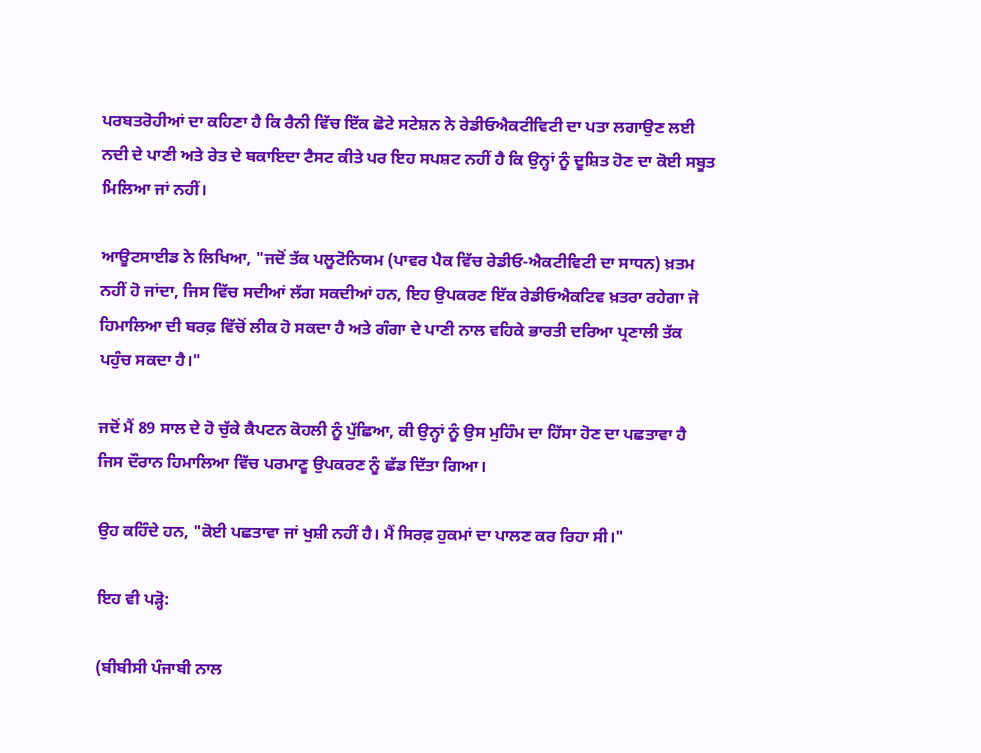ਪਰਬਤਰੋਹੀਆਂ ਦਾ ਕਹਿਣਾ ਹੈ ਕਿ ਰੈਨੀ ਵਿੱਚ ਇੱਕ ਛੋਟੇ ਸਟੇਸ਼ਨ ਨੇ ਰੇਡੀਓਐਕਟੀਵਿਟੀ ਦਾ ਪਤਾ ਲਗਾਉਣ ਲਈ ਨਦੀ ਦੇ ਪਾਣੀ ਅਤੇ ਰੇਤ ਦੇ ਬਕਾਇਦਾ ਟੈਸਟ ਕੀਤੇ ਪਰ ਇਹ ਸਪਸ਼ਟ ਨਹੀਂ ਹੈ ਕਿ ਉਨ੍ਹਾਂ ਨੂੰ ਦੂਸ਼ਿਤ ਹੋਣ ਦਾ ਕੋਈ ਸਬੂਤ ਮਿਲਿਆ ਜਾਂ ਨਹੀਂ।

ਆਊਟਸਾਈਡ ਨੇ ਲਿਖਿਆ, "ਜਦੋਂ ਤੱਕ ਪਲੂਟੋਨਿਯਮ (ਪਾਵਰ ਪੈਕ ਵਿੱਚ ਰੇਡੀਓ-ਐਕਟੀਵਿਟੀ ਦਾ ਸਾਧਨ) ਖ਼ਤਮ ਨਹੀਂ ਹੋ ਜਾਂਦਾ, ਜਿਸ ਵਿੱਚ ਸਦੀਆਂ ਲੱਗ ਸਕਦੀਆਂ ਹਨ, ਇਹ ਉਪਕਰਣ ਇੱਕ ਰੇਡੀਓਐਕਟਿਵ ਖ਼ਤਰਾ ਰਹੇਗਾ ਜੋ ਹਿਮਾਲਿਆ ਦੀ ਬਰਫ਼ ਵਿੱਚੋਂ ਲੀਕ ਹੋ ਸਕਦਾ ਹੈ ਅਤੇ ਗੰਗਾ ਦੇ ਪਾਣੀ ਨਾਲ ਵਹਿਕੇ ਭਾਰਤੀ ਦਰਿਆ ਪ੍ਰਣਾਲੀ ਤੱਕ ਪਹੁੰਚ ਸਕਦਾ ਹੈ।"

ਜਦੋਂ ਮੈਂ 89 ਸਾਲ ਦੇ ਹੋ ਚੁੱਕੇ ਕੈਪਟਨ ਕੋਹਲੀ ਨੂੰ ਪੁੱਛਿਆ, ਕੀ ਉਨ੍ਹਾਂ ਨੂੰ ਉਸ ਮੁਹਿੰਮ ਦਾ ਹਿੱਸਾ ਹੋਣ ਦਾ ਪਛਤਾਵਾ ਹੈ ਜਿਸ ਦੌਰਾਨ ਹਿਮਾਲਿਆ ਵਿੱਚ ਪਰਮਾਣੂ ਉਪਕਰਣ ਨੂੰ ਛੱਡ ਦਿੱਤਾ ਗਿਆ।

ਉਹ ਕਹਿੰਦੇ ਹਨ, "ਕੋਈ ਪਛਤਾਵਾ ਜਾਂ ਖੁਸ਼ੀ ਨਹੀਂ ਹੈ। ਮੈਂ ਸਿਰਫ਼ ਹੁਕਮਾਂ ਦਾ ਪਾਲਣ ਕਰ ਰਿਹਾ ਸੀ।"

ਇਹ ਵੀ ਪੜ੍ਹੋ:

(ਬੀਬੀਸੀ ਪੰਜਾਬੀ ਨਾਲ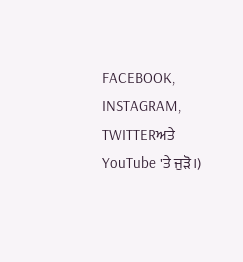FACEBOOK, INSTAGRAM, TWITTERਅਤੇ YouTube 'ਤੇ ਜੁੜੋ।)